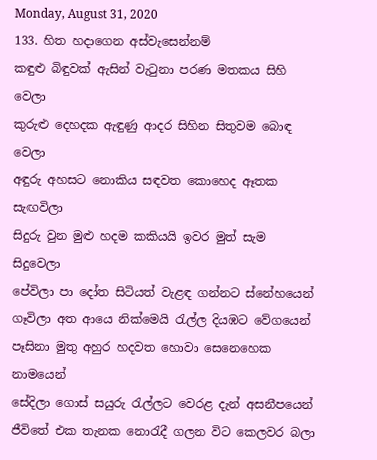Monday, August 31, 2020
133. හිත හදාගෙන අස්වැසෙන්නම්
කඳුළු බිඳුවක් ඇසින් වැටුනා පරණ මතකය සිහි වෙලා
කුරුළු දෙහදක ඇඳුණු ආදර සිහින සිතුවම බොඳ වෙලා
අඳුරු අහසට නොකිය සඳවත කොහෙද ඈතක සැඟවිලා
සිදුරු වුන මුළු හදම කකියයි ඉවර මුත් සැම සිදුවෙලා
පේවිලා පා දෝත සිටියත් වැළඳ ගන්නට ස්නේහයෙන්
ගෑවිලා අත ආයෙ නික්මෙයි රැල්ල දියඹට වේගයෙන්
පෑසිනා මුතු අහුර හදවත හොවා සෙනෙහෙක නාමයෙන්
සේදිලා ගොස් සයුරු රැල්ලට වෙරළ දැන් අසනීපයෙන්
ජීවිතේ එක තැනක නොරැදී ගලන විට කෙලවර බලා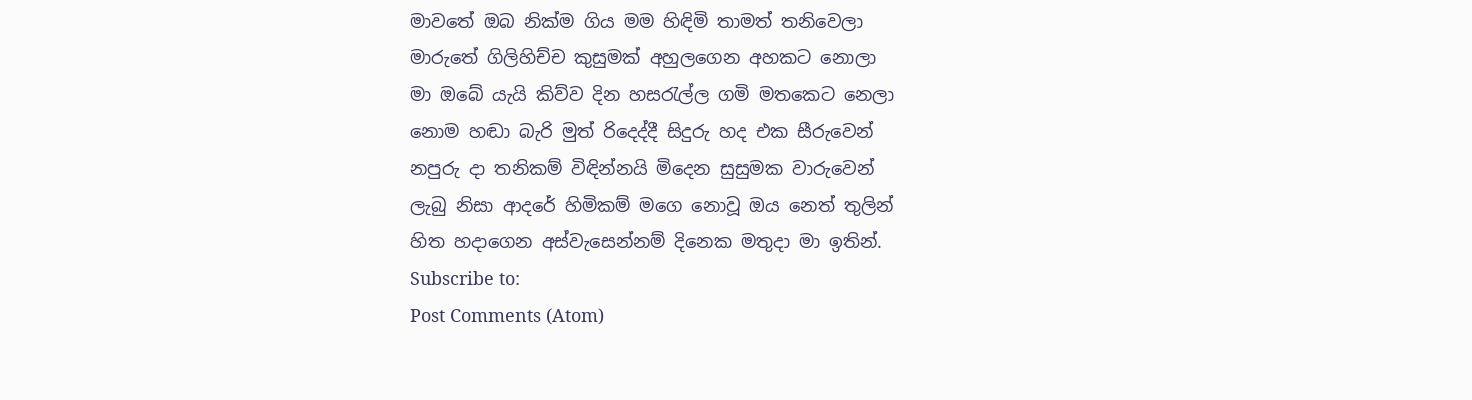මාවතේ ඔබ නික්ම ගිය මම හිඳිමි තාමත් තනිවෙලා
මාරුතේ ගිලිහිච්ච කුසුමක් අහුලගෙන අහකට නොලා
මා ඔබේ යැයි කිව්ව දින හසරැල්ල ගමි මතකෙට නෙලා
නොම හඬා බැරි මුත් රිදෙද්දී සිදුරු හද එක සීරුවෙන්
නපුරු දා තනිකම් විඳින්නයි මිදෙන සුසුමක වාරුවෙන්
ලැබු නිසා ආදරේ හිමිකම් මගෙ නොවූ ඔය නෙත් තුලින්
හිත හදාගෙන අස්වැසෙන්නම් දිනෙක මතුදා මා ඉතින්.
Subscribe to:
Post Comments (Atom)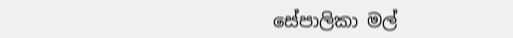සේපාලිකා මල්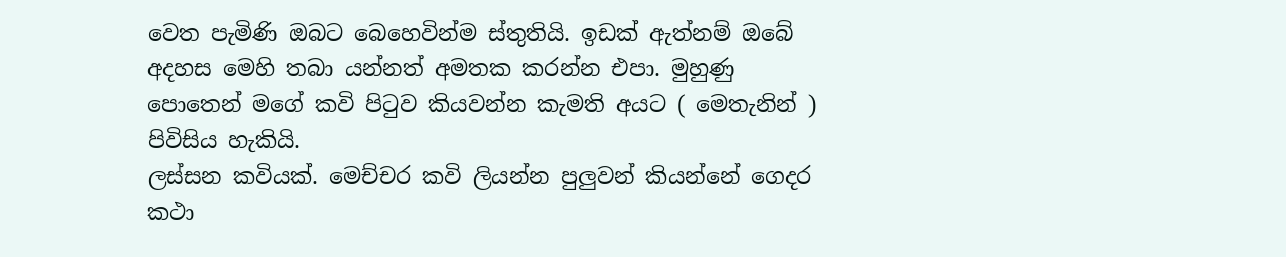වෙත පැමිණි ඔබට බෙහෙවින්ම ස්තුතියි. ඉඩක් ඇත්නම් ඔබේ අදහස මෙහි තබා යන්නත් අමතක කරන්න එපා. මුහුණු පොතෙන් මගේ කවි පිටුව කියවන්න කැමති අයට ( මෙතැනින් ) පිවිසිය හැකියි.
ලස්සන කවියක්. මෙච්චර කවි ලියන්න පුලුවන් කියන්නේ ගෙදර කථා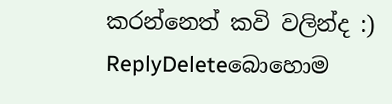කරන්නෙත් කවි වලින්ද :)
ReplyDeleteබොහොම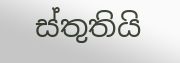ස්තුතියි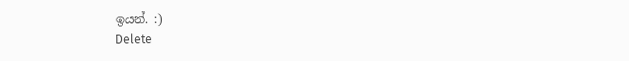ඉයන්. :)
Delete